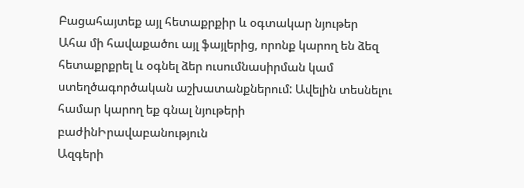Բացահայտեք այլ հետաքրքիր և օգտակար նյութեր
Ահա մի հավաքածու այլ ֆայլերից, որոնք կարող են ձեզ հետաքրքրել և օգնել ձեր ուսումնասիրման կամ ստեղծագործական աշխատանքներում: Ավելին տեսնելու համար կարող եք գնալ նյութերի բաժինԻրավաբանություն
Ազգերի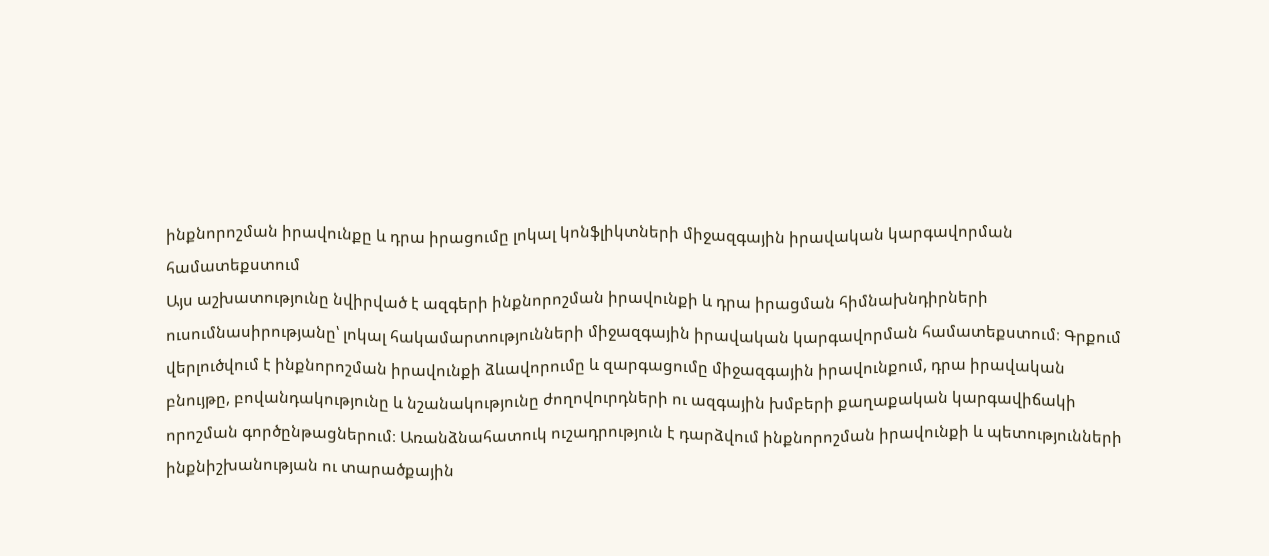ինքնորոշման իրավունքը և դրա իրացումը լոկալ կոնֆլիկտների միջազգային իրավական կարգավորման համատեքստում
Այս աշխատությունը նվիրված է ազգերի ինքնորոշման իրավունքի և դրա իրացման հիմնախնդիրների ուսումնասիրությանը՝ լոկալ հակամարտությունների միջազգային իրավական կարգավորման համատեքստում։ Գրքում վերլուծվում է ինքնորոշման իրավունքի ձևավորումը և զարգացումը միջազգային իրավունքում, դրա իրավական բնույթը, բովանդակությունը և նշանակությունը ժողովուրդների ու ազգային խմբերի քաղաքական կարգավիճակի որոշման գործընթացներում։ Առանձնահատուկ ուշադրություն է դարձվում ինքնորոշման իրավունքի և պետությունների ինքնիշխանության ու տարածքային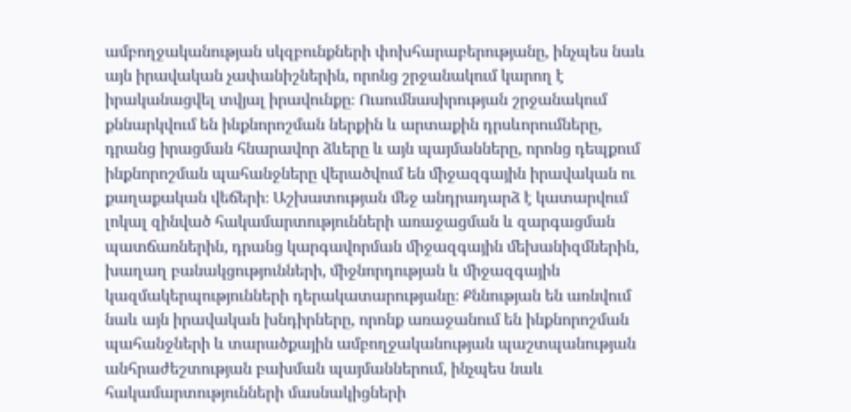ամբողջականության սկզբունքների փոխհարաբերությանը, ինչպես նաև այն իրավական չափանիշներին, որոնց շրջանակում կարող է իրականացվել տվյալ իրավունքը։ Ուսումնասիրության շրջանակում քննարկվում են ինքնորոշման ներքին և արտաքին դրսևորումները, դրանց իրացման հնարավոր ձևերը և այն պայմանները, որոնց դեպքում ինքնորոշման պահանջները վերածվում են միջազգային իրավական ու քաղաքական վեճերի։ Աշխատության մեջ անդրադարձ է կատարվում լոկալ զինված հակամարտությունների առաջացման և զարգացման պատճառներին, դրանց կարգավորման միջազգային մեխանիզմներին, խաղաղ բանակցությունների, միջնորդության և միջազգային կազմակերպությունների դերակատարությանը։ Քննության են առնվում նաև այն իրավական խնդիրները, որոնք առաջանում են ինքնորոշման պահանջների և տարածքային ամբողջականության պաշտպանության անհրաժեշտության բախման պայմաններում, ինչպես նաև հակամարտությունների մասնակիցների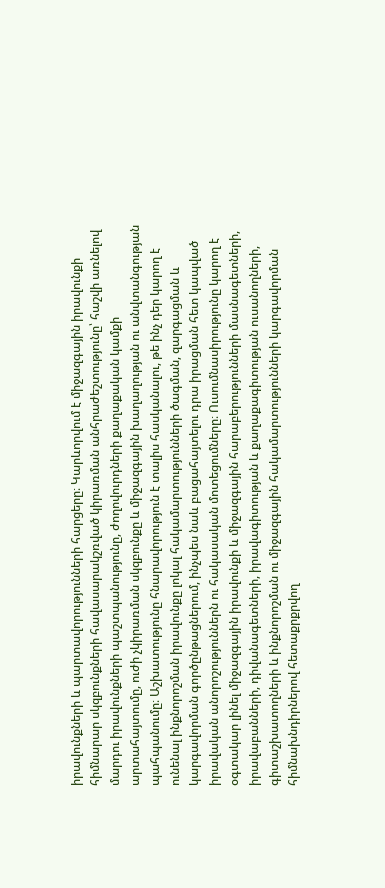իրավունքների և պարտավորությունների հարցերը։ Կարևորվում է միջազգային իրավունքի հիմնարար սկզբունքների հավասարակշռված կիրառման անհրաժեշտությունը՝ հաշվի առնելով մարդու իրավունքների պաշտպանությունը, ժողովուրդների քաղաքական կամքի արտահայտումը, ուժի չկիրառման սկզբունքը և միջազգային խաղաղության ու անվտանգության պահպանումը։ Աշխատությունը հնարավորություն է տալիս հասկանալու, թե ինչ դեր կարող է ունենալ ինքնորոշման իրավունքը լոկալ հակամարտությունների ծագման, զարգացման և կարգավորման գործընթացներում, ինչպես նաև բացահայտելու դրա իրացման հետ կապված իրավական անորոշություններն ու հակասական մոտեցումները։ Ուսումնասիրությունը կարող է օգտակար լինել միջազգային իրավունքի և միջազգային հարաբերությունների մասնագետների, իրավաբանների, դիվանագետների, իրավագիտության և քաղաքագիտության ուսանողների, գիտաշխատողների և ինքնորոշման ու միջազգային հակամարտությունների կարգավորման հիմնախնդիրներով հետաքրքրվող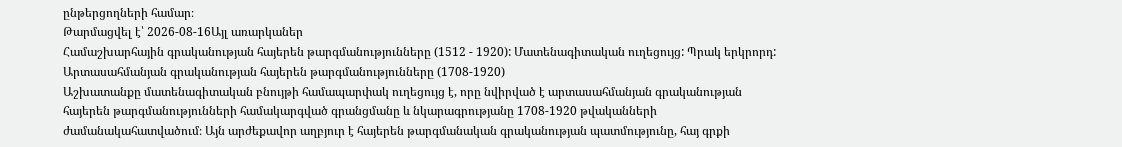ընթերցողների համար։
Թարմացվել է՝ 2026-08-16Այլ առարկաներ
Համաշխարհային գրականության հայերեն թարգմանությունները (1512 - 1920): Մատենագիտական ուղեցույց: Պրակ երկրորդ: Արտասահմանյան գրականության հայերեն թարգմանությունները (1708-1920)
Աշխատանքը մատենագիտական բնույթի համապարփակ ուղեցույց է, որը նվիրված է արտասահմանյան գրականության հայերեն թարգմանությունների համակարգված գրանցմանը և նկարագրությանը 1708-1920 թվականների ժամանակահատվածում։ Այն արժեքավոր աղբյուր է հայերեն թարգմանական գրականության պատմությունը, հայ գրքի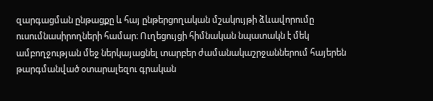զարգացման ընթացքը և հայ ընթերցողական մշակույթի ձևավորումը ուսումնասիրողների համար։ Ուղեցույցի հիմնական նպատակն է մեկ ամբողջության մեջ ներկայացնել տարբեր ժամանակաշրջաններում հայերեն թարգմանված օտարալեզու գրական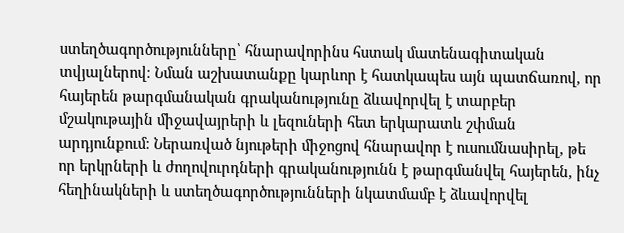ստեղծագործությունները՝ հնարավորինս հստակ մատենագիտական տվյալներով։ Նման աշխատանքը կարևոր է հատկապես այն պատճառով, որ հայերեն թարգմանական գրականությունը ձևավորվել է տարբեր մշակութային միջավայրերի և լեզուների հետ երկարատև շփման արդյունքում։ Ներառված նյութերի միջոցով հնարավոր է ուսումնասիրել, թե որ երկրների և ժողովուրդների գրականությունն է թարգմանվել հայերեն, ինչ հեղինակների և ստեղծագործությունների նկատմամբ է ձևավորվել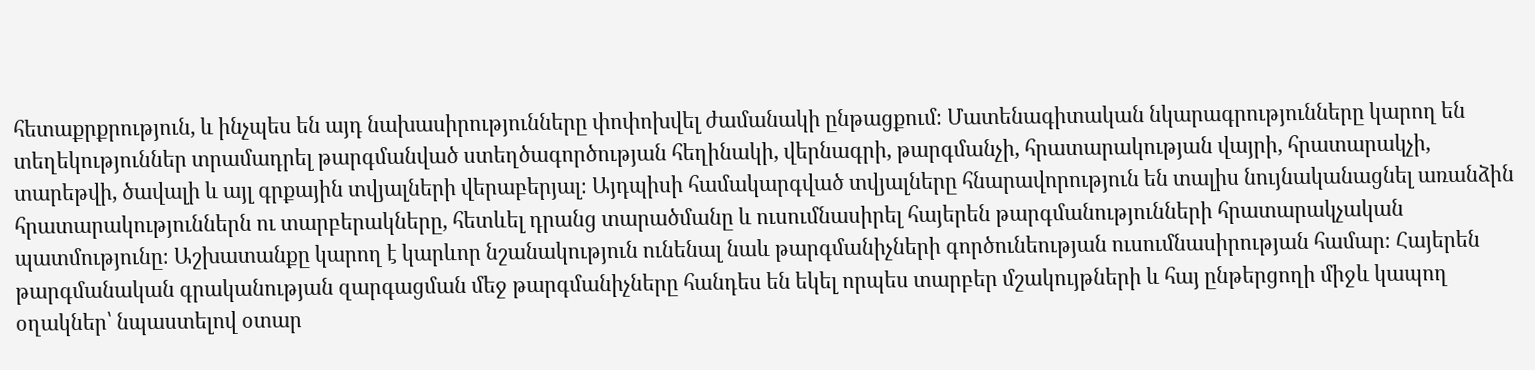հետաքրքրություն, և ինչպես են այդ նախասիրությունները փոփոխվել ժամանակի ընթացքում։ Մատենագիտական նկարագրությունները կարող են տեղեկություններ տրամադրել թարգմանված ստեղծագործության հեղինակի, վերնագրի, թարգմանչի, հրատարակության վայրի, հրատարակչի, տարեթվի, ծավալի և այլ գրքային տվյալների վերաբերյալ։ Այդպիսի համակարգված տվյալները հնարավորություն են տալիս նույնականացնել առանձին հրատարակություններն ու տարբերակները, հետևել դրանց տարածմանը և ուսումնասիրել հայերեն թարգմանությունների հրատարակչական պատմությունը։ Աշխատանքը կարող է կարևոր նշանակություն ունենալ նաև թարգմանիչների գործունեության ուսումնասիրության համար։ Հայերեն թարգմանական գրականության զարգացման մեջ թարգմանիչները հանդես են եկել որպես տարբեր մշակույթների և հայ ընթերցողի միջև կապող օղակներ՝ նպաստելով օտար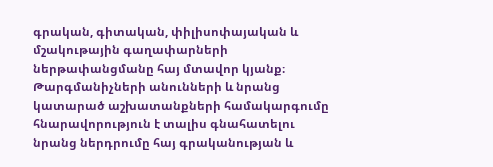գրական, գիտական, փիլիսոփայական և մշակութային գաղափարների ներթափանցմանը հայ մտավոր կյանք։ Թարգմանիչների անունների և նրանց կատարած աշխատանքների համակարգումը հնարավորություն է տալիս գնահատելու նրանց ներդրումը հայ գրականության և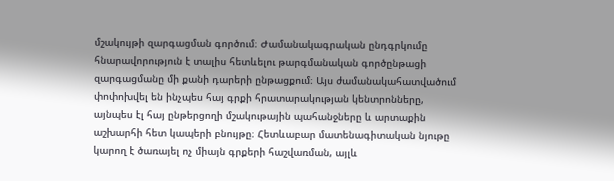մշակույթի զարգացման գործում։ Ժամանակագրական ընդգրկումը հնարավորություն է տալիս հետևելու թարգմանական գործընթացի զարգացմանը մի քանի դարերի ընթացքում։ Այս ժամանակահատվածում փոփոխվել են ինչպես հայ գրքի հրատարակության կենտրոնները, այնպես էլ հայ ընթերցողի մշակութային պահանջները և արտաքին աշխարհի հետ կապերի բնույթը։ Հետևաբար մատենագիտական նյութը կարող է ծառայել ոչ միայն գրքերի հաշվառման, այլև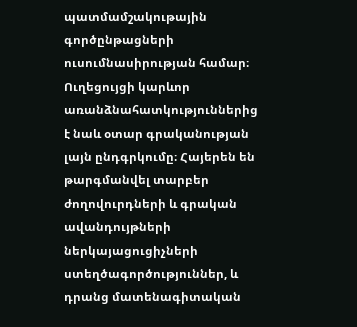պատմամշակութային գործընթացների ուսումնասիրության համար։ Ուղեցույցի կարևոր առանձնահատկություններից է նաև օտար գրականության լայն ընդգրկումը։ Հայերեն են թարգմանվել տարբեր ժողովուրդների և գրական ավանդույթների ներկայացուցիչների ստեղծագործություններ, և դրանց մատենագիտական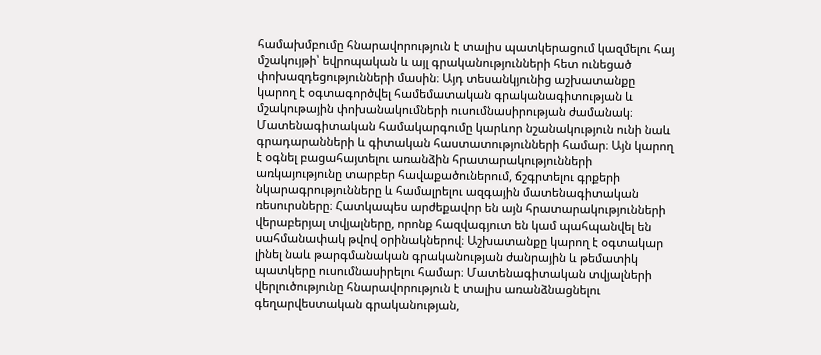համախմբումը հնարավորություն է տալիս պատկերացում կազմելու հայ մշակույթի՝ եվրոպական և այլ գրականությունների հետ ունեցած փոխազդեցությունների մասին։ Այդ տեսանկյունից աշխատանքը կարող է օգտագործվել համեմատական գրականագիտության և մշակութային փոխանակումների ուսումնասիրության ժամանակ։ Մատենագիտական համակարգումը կարևոր նշանակություն ունի նաև գրադարանների և գիտական հաստատությունների համար։ Այն կարող է օգնել բացահայտելու առանձին հրատարակությունների առկայությունը տարբեր հավաքածուներում, ճշգրտելու գրքերի նկարագրությունները և համալրելու ազգային մատենագիտական ռեսուրսները։ Հատկապես արժեքավոր են այն հրատարակությունների վերաբերյալ տվյալները, որոնք հազվագյուտ են կամ պահպանվել են սահմանափակ թվով օրինակներով։ Աշխատանքը կարող է օգտակար լինել նաև թարգմանական գրականության ժանրային և թեմատիկ պատկերը ուսումնասիրելու համար։ Մատենագիտական տվյալների վերլուծությունը հնարավորություն է տալիս առանձնացնելու գեղարվեստական գրականության,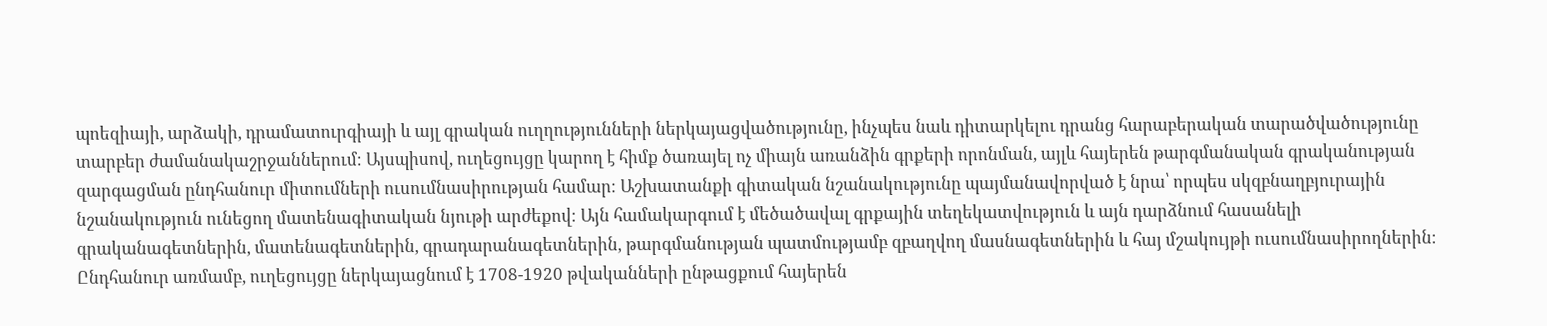պոեզիայի, արձակի, դրամատուրգիայի և այլ գրական ուղղությունների ներկայացվածությունը, ինչպես նաև դիտարկելու դրանց հարաբերական տարածվածությունը տարբեր ժամանակաշրջաններում։ Այսպիսով, ուղեցույցը կարող է հիմք ծառայել ոչ միայն առանձին գրքերի որոնման, այլև հայերեն թարգմանական գրականության զարգացման ընդհանուր միտումների ուսումնասիրության համար։ Աշխատանքի գիտական նշանակությունը պայմանավորված է նրա՝ որպես սկզբնաղբյուրային նշանակություն ունեցող մատենագիտական նյութի արժեքով։ Այն համակարգում է մեծածավալ գրքային տեղեկատվություն և այն դարձնում հասանելի գրականագետներին, մատենագետներին, գրադարանագետներին, թարգմանության պատմությամբ զբաղվող մասնագետներին և հայ մշակույթի ուսումնասիրողներին։ Ընդհանուր առմամբ, ուղեցույցը ներկայացնում է 1708-1920 թվականների ընթացքում հայերեն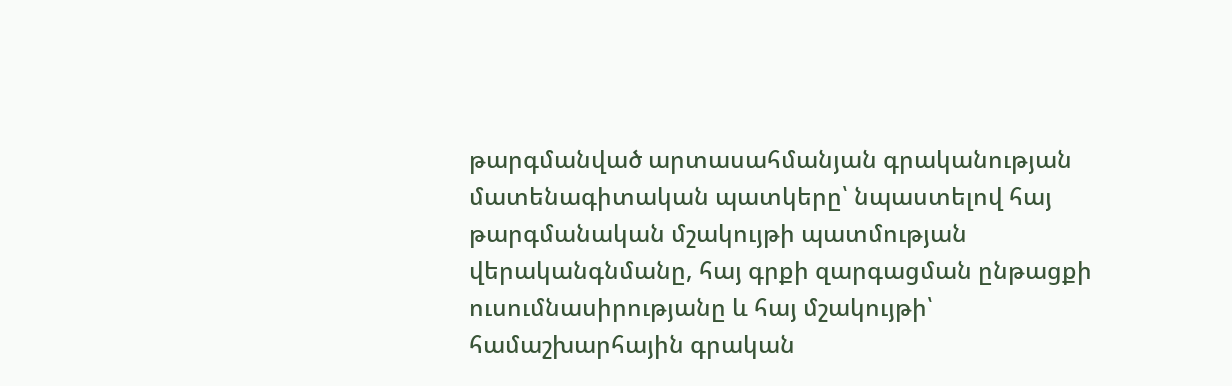թարգմանված արտասահմանյան գրականության մատենագիտական պատկերը՝ նպաստելով հայ թարգմանական մշակույթի պատմության վերականգնմանը, հայ գրքի զարգացման ընթացքի ուսումնասիրությանը և հայ մշակույթի՝ համաշխարհային գրական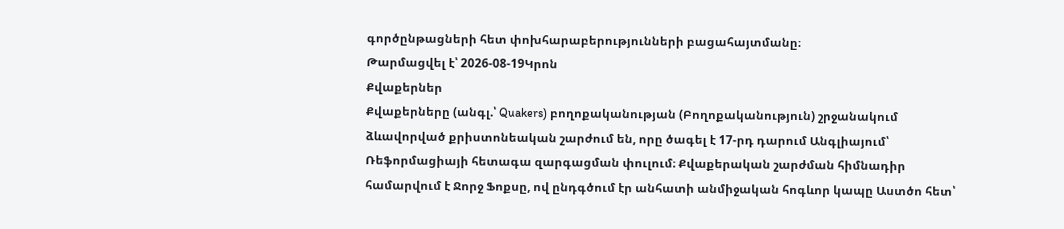գործընթացների հետ փոխհարաբերությունների բացահայտմանը։
Թարմացվել է՝ 2026-08-19Կրոն
Քվաքերներ
Քվաքերները (անգլ.՝ Quakers) բողոքականության (Բողոքականություն) շրջանակում ձևավորված քրիստոնեական շարժում են, որը ծագել է 17-րդ դարում Անգլիայում՝ Ռեֆորմացիայի հետագա զարգացման փուլում։ Քվաքերական շարժման հիմնադիր համարվում է Ջորջ Ֆոքսը, ով ընդգծում էր անհատի անմիջական հոգևոր կապը Աստծո հետ՝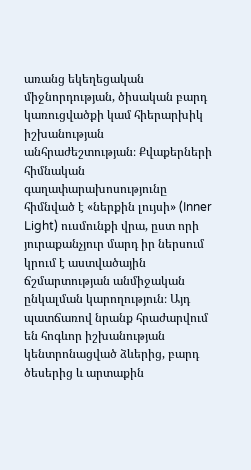առանց եկեղեցական միջնորդության, ծիսական բարդ կառուցվածքի կամ հիերարխիկ իշխանության անհրաժեշտության։ Քվաքերների հիմնական գաղափարախոսությունը հիմնված է «ներքին լույսի» (Inner Light) ուսմունքի վրա, ըստ որի յուրաքանչյուր մարդ իր ներսում կրում է աստվածային ճշմարտության անմիջական ընկալման կարողություն։ Այդ պատճառով նրանք հրաժարվում են հոգևոր իշխանության կենտրոնացված ձևերից, բարդ ծեսերից և արտաքին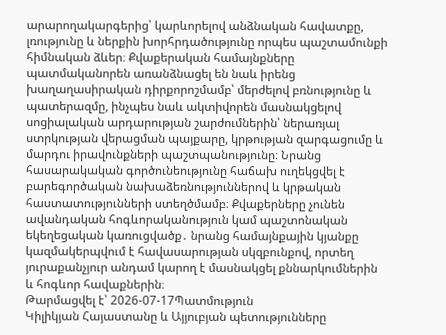արարողակարգերից՝ կարևորելով անձնական հավատքը, լռությունը և ներքին խորհրդածությունը որպես պաշտամունքի հիմնական ձևեր։ Քվաքերական համայնքները պատմականորեն առանձնացել են նաև իրենց խաղաղասիրական դիրքորոշմամբ՝ մերժելով բռնությունը և պատերազմը, ինչպես նաև ակտիվորեն մասնակցելով սոցիալական արդարության շարժումներին՝ ներառյալ ստրկության վերացման պայքարը, կրթության զարգացումը և մարդու իրավունքների պաշտպանությունը։ Նրանց հասարակական գործունեությունը հաճախ ուղեկցվել է բարեգործական նախաձեռնություններով և կրթական հաստատությունների ստեղծմամբ։ Քվաքերները չունեն ավանդական հոգևորականություն կամ պաշտոնական եկեղեցական կառուցվածք․ նրանց համայնքային կյանքը կազմակերպվում է հավասարության սկզբունքով, որտեղ յուրաքանչյուր անդամ կարող է մասնակցել քննարկումներին և հոգևոր հավաքներին։
Թարմացվել է՝ 2026-07-17Պատմություն
Կիլիկյան Հայաստանը և Այյուբյան պետությունները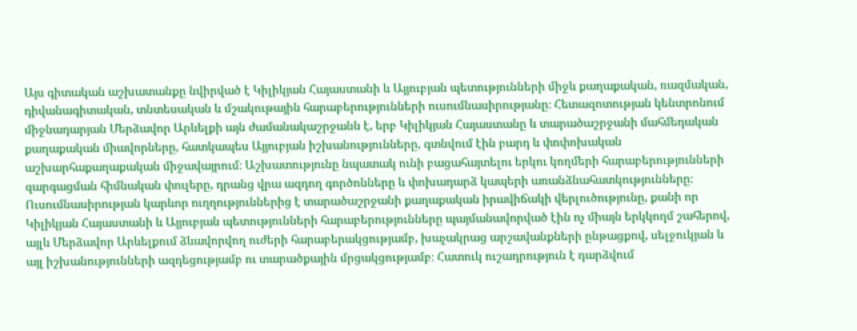Այս գիտական աշխատանքը նվիրված է Կիլիկյան Հայաստանի և Այյուբյան պետությունների միջև քաղաքական, ռազմական, դիվանագիտական, տնտեսական և մշակութային հարաբերությունների ուսումնասիրությանը։ Հետազոտության կենտրոնում միջնադարյան Մերձավոր Արևելքի այն ժամանակաշրջանն է, երբ Կիլիկյան Հայաստանը և տարածաշրջանի մահմեդական քաղաքական միավորները, հատկապես Այյուբյան իշխանությունները, գտնվում էին բարդ և փոփոխական աշխարհաքաղաքական միջավայրում։ Աշխատությունը նպատակ ունի բացահայտելու երկու կողմերի հարաբերությունների զարգացման հիմնական փուլերը, դրանց վրա ազդող գործոնները և փոխադարձ կապերի առանձնահատկությունները։ Ուսումնասիրության կարևոր ուղղություններից է տարածաշրջանի քաղաքական իրավիճակի վերլուծությունը, քանի որ Կիլիկյան Հայաստանի և Այյուբյան պետությունների հարաբերությունները պայմանավորված էին ոչ միայն երկկողմ շահերով, այլև Մերձավոր Արևելքում ձևավորվող ուժերի հարաբերակցությամբ, խաչակրաց արշավանքների ընթացքով, սելջուկյան և այլ իշխանությունների ազդեցությամբ ու տարածքային մրցակցությամբ։ Հատուկ ուշադրություն է դարձվում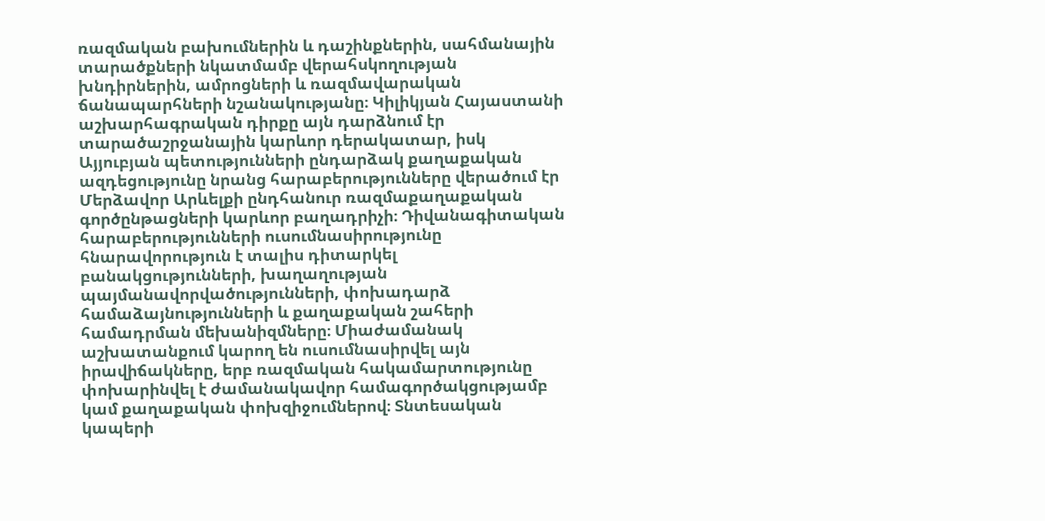ռազմական բախումներին և դաշինքներին, սահմանային տարածքների նկատմամբ վերահսկողության խնդիրներին, ամրոցների և ռազմավարական ճանապարհների նշանակությանը։ Կիլիկյան Հայաստանի աշխարհագրական դիրքը այն դարձնում էր տարածաշրջանային կարևոր դերակատար, իսկ Այյուբյան պետությունների ընդարձակ քաղաքական ազդեցությունը նրանց հարաբերությունները վերածում էր Մերձավոր Արևելքի ընդհանուր ռազմաքաղաքական գործընթացների կարևոր բաղադրիչի։ Դիվանագիտական հարաբերությունների ուսումնասիրությունը հնարավորություն է տալիս դիտարկել բանակցությունների, խաղաղության պայմանավորվածությունների, փոխադարձ համաձայնությունների և քաղաքական շահերի համադրման մեխանիզմները։ Միաժամանակ աշխատանքում կարող են ուսումնասիրվել այն իրավիճակները, երբ ռազմական հակամարտությունը փոխարինվել է ժամանակավոր համագործակցությամբ կամ քաղաքական փոխզիջումներով։ Տնտեսական կապերի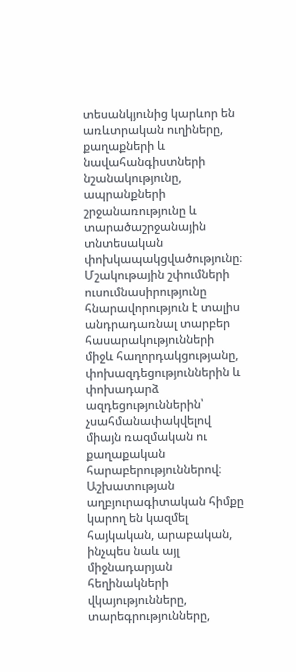տեսանկյունից կարևոր են առևտրական ուղիները, քաղաքների և նավահանգիստների նշանակությունը, ապրանքների շրջանառությունը և տարածաշրջանային տնտեսական փոխկապակցվածությունը։ Մշակութային շփումների ուսումնասիրությունը հնարավորություն է տալիս անդրադառնալ տարբեր հասարակությունների միջև հաղորդակցությանը, փոխազդեցություններին և փոխադարձ ազդեցություններին՝ չսահմանափակվելով միայն ռազմական ու քաղաքական հարաբերություններով։ Աշխատության աղբյուրագիտական հիմքը կարող են կազմել հայկական, արաբական, ինչպես նաև այլ միջնադարյան հեղինակների վկայությունները, տարեգրությունները,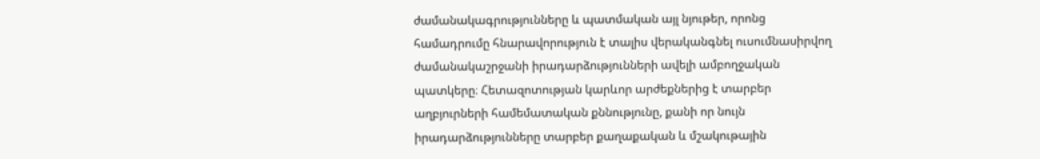ժամանակագրությունները և պատմական այլ նյութեր, որոնց համադրումը հնարավորություն է տալիս վերականգնել ուսումնասիրվող ժամանակաշրջանի իրադարձությունների ավելի ամբողջական պատկերը։ Հետազոտության կարևոր արժեքներից է տարբեր աղբյուրների համեմատական քննությունը, քանի որ նույն իրադարձությունները տարբեր քաղաքական և մշակութային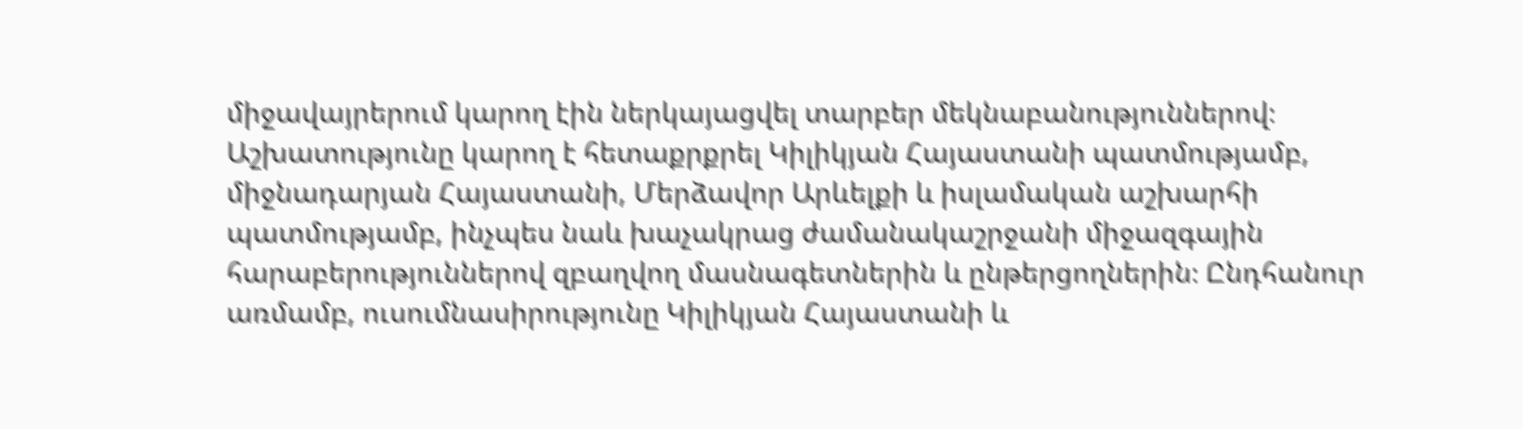միջավայրերում կարող էին ներկայացվել տարբեր մեկնաբանություններով։ Աշխատությունը կարող է հետաքրքրել Կիլիկյան Հայաստանի պատմությամբ, միջնադարյան Հայաստանի, Մերձավոր Արևելքի և իսլամական աշխարհի պատմությամբ, ինչպես նաև խաչակրաց ժամանակաշրջանի միջազգային հարաբերություններով զբաղվող մասնագետներին և ընթերցողներին։ Ընդհանուր առմամբ, ուսումնասիրությունը Կիլիկյան Հայաստանի և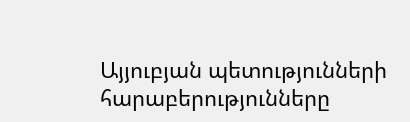Այյուբյան պետությունների հարաբերությունները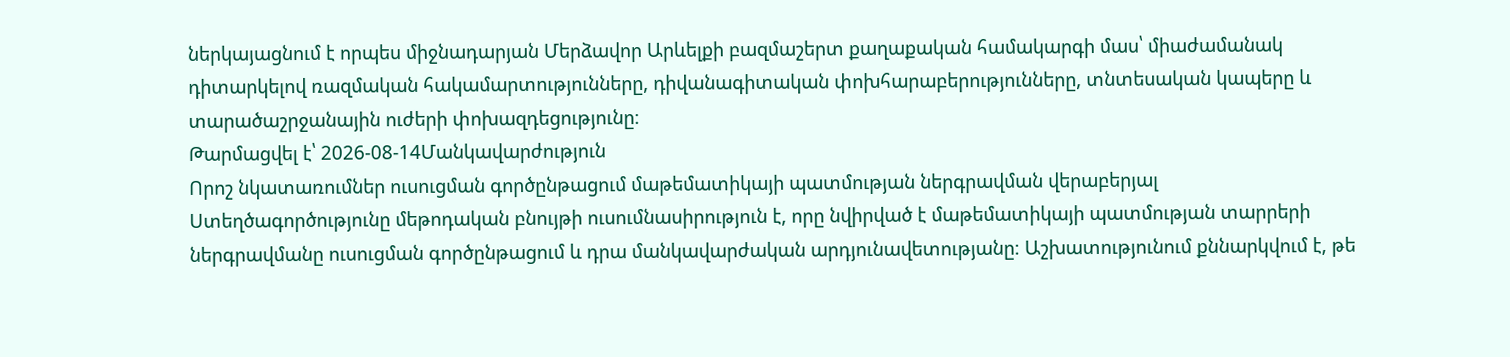ներկայացնում է որպես միջնադարյան Մերձավոր Արևելքի բազմաշերտ քաղաքական համակարգի մաս՝ միաժամանակ դիտարկելով ռազմական հակամարտությունները, դիվանագիտական փոխհարաբերությունները, տնտեսական կապերը և տարածաշրջանային ուժերի փոխազդեցությունը։
Թարմացվել է՝ 2026-08-14Մանկավարժություն
Որոշ նկատառումներ ուսուցման գործընթացում մաթեմատիկայի պատմության ներգրավման վերաբերյալ
Ստեղծագործությունը մեթոդական բնույթի ուսումնասիրություն է, որը նվիրված է մաթեմատիկայի պատմության տարրերի ներգրավմանը ուսուցման գործընթացում և դրա մանկավարժական արդյունավետությանը։ Աշխատությունում քննարկվում է, թե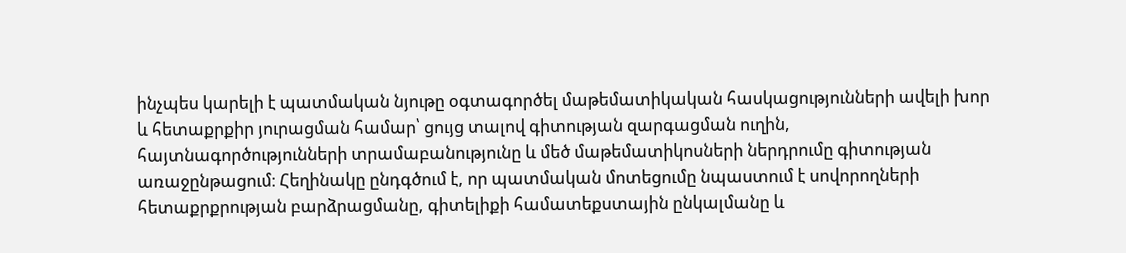ինչպես կարելի է պատմական նյութը օգտագործել մաթեմատիկական հասկացությունների ավելի խոր և հետաքրքիր յուրացման համար՝ ցույց տալով գիտության զարգացման ուղին, հայտնագործությունների տրամաբանությունը և մեծ մաթեմատիկոսների ներդրումը գիտության առաջընթացում։ Հեղինակը ընդգծում է, որ պատմական մոտեցումը նպաստում է սովորողների հետաքրքրության բարձրացմանը, գիտելիքի համատեքստային ընկալմանը և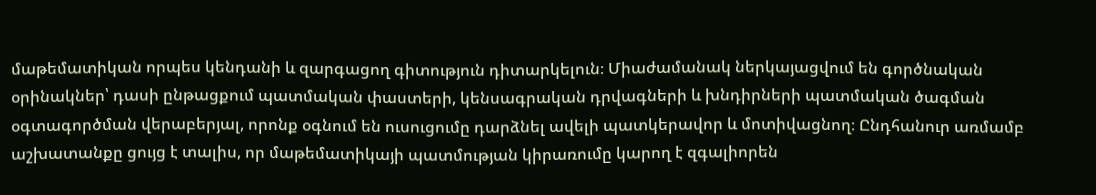մաթեմատիկան որպես կենդանի և զարգացող գիտություն դիտարկելուն։ Միաժամանակ ներկայացվում են գործնական օրինակներ՝ դասի ընթացքում պատմական փաստերի, կենսագրական դրվագների և խնդիրների պատմական ծագման օգտագործման վերաբերյալ, որոնք օգնում են ուսուցումը դարձնել ավելի պատկերավոր և մոտիվացնող։ Ընդհանուր առմամբ աշխատանքը ցույց է տալիս, որ մաթեմատիկայի պատմության կիրառումը կարող է զգալիորեն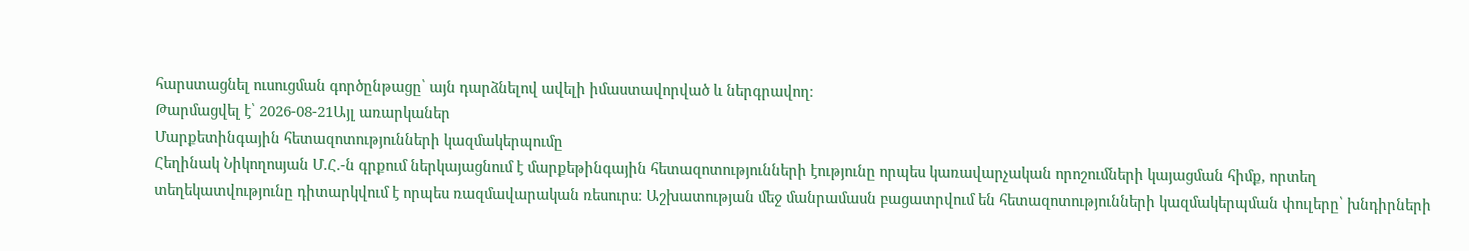հարստացնել ուսուցման գործընթացը՝ այն դարձնելով ավելի իմաստավորված և ներգրավող։
Թարմացվել է՝ 2026-08-21Այլ առարկաներ
Մարքետինգային հետազոտությունների կազմակերպումը
Հեղինակ Նիկողոսյան Մ.Հ.-ն գրքում ներկայացնում է մարքեթինգային հետազոտությունների էությունը որպես կառավարչական որոշումների կայացման հիմք, որտեղ տեղեկատվությունը դիտարկվում է որպես ռազմավարական ռեսուրս։ Աշխատության մեջ մանրամասն բացատրվում են հետազոտությունների կազմակերպման փուլերը՝ խնդիրների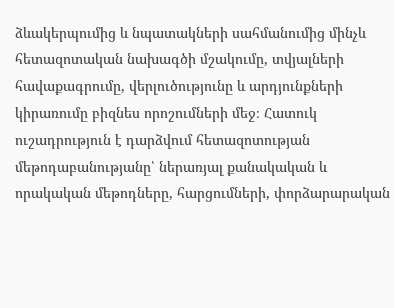ձևակերպումից և նպատակների սահմանումից մինչև հետազոտական նախագծի մշակումը, տվյալների հավաքագրումը, վերլուծությունը և արդյունքների կիրառումը բիզնես որոշումների մեջ։ Հատուկ ուշադրություն է դարձվում հետազոտության մեթոդաբանությանը՝ ներառյալ քանակական և որակական մեթոդները, հարցումների, փորձարարական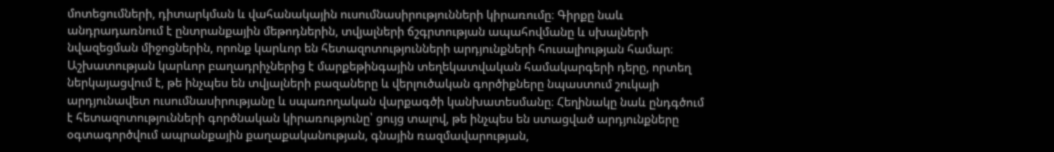մոտեցումների, դիտարկման և վահանակային ուսումնասիրությունների կիրառումը։ Գիրքը նաև անդրադառնում է ընտրանքային մեթոդներին, տվյալների ճշգրտության ապահովմանը և սխալների նվազեցման միջոցներին, որոնք կարևոր են հետազոտությունների արդյունքների հուսալիության համար։ Աշխատության կարևոր բաղադրիչներից է մարքեթինգային տեղեկատվական համակարգերի դերը, որտեղ ներկայացվում է, թե ինչպես են տվյալների բազաները և վերլուծական գործիքները նպաստում շուկայի արդյունավետ ուսումնասիրությանը և սպառողական վարքագծի կանխատեսմանը։ Հեղինակը նաև ընդգծում է հետազոտությունների գործնական կիրառությունը՝ ցույց տալով, թե ինչպես են ստացված արդյունքները օգտագործվում ապրանքային քաղաքականության, գնային ռազմավարության,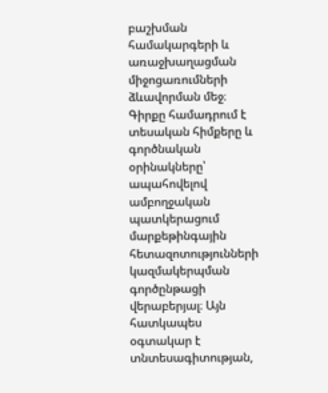բաշխման համակարգերի և առաջխաղացման միջոցառումների ձևավորման մեջ։ Գիրքը համադրում է տեսական հիմքերը և գործնական օրինակները՝ ապահովելով ամբողջական պատկերացում մարքեթինգային հետազոտությունների կազմակերպման գործընթացի վերաբերյալ։ Այն հատկապես օգտակար է տնտեսագիտության,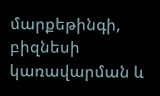մարքեթինգի, բիզնեսի կառավարման և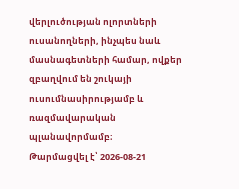վերլուծության ոլորտների ուսանողների, ինչպես նաև մասնագետների համար, ովքեր զբաղվում են շուկայի ուսումնասիրությամբ և ռազմավարական պլանավորմամբ։
Թարմացվել է՝ 2026-08-21